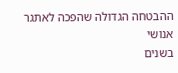ההבטחה הגדולה שהפכה לאתגר אנושי
בשנים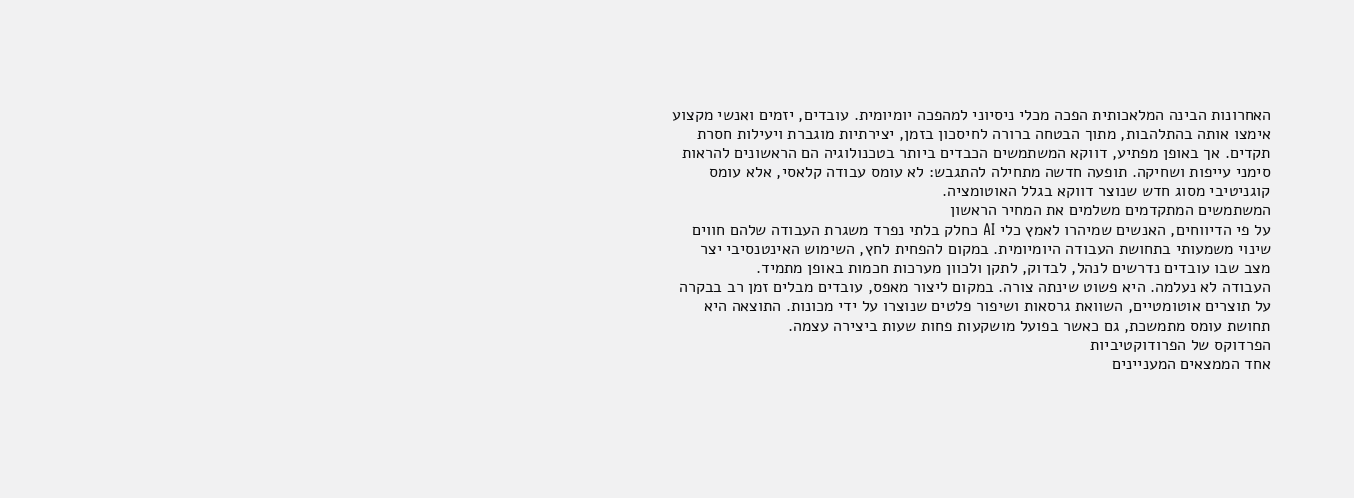האחרונות הבינה המלאכותית הפכה מכלי ניסיוני למהפכה יומיומית. עובדים, יזמים ואנשי מקצוע אימצו אותה בהתלהבות, מתוך הבטחה ברורה לחיסכון בזמן, יצירתיות מוגברת ויעילות חסרת תקדים. אך באופן מפתיע, דווקא המשתמשים הכבדים ביותר בטכנולוגיה הם הראשונים להראות סימני עייפות ושחיקה. תופעה חדשה מתחילה להתגבש: לא עומס עבודה קלאסי, אלא עומס קוגניטיבי מסוג חדש שנוצר דווקא בגלל האוטומציה.
המשתמשים המתקדמים משלמים את המחיר הראשון
על פי הדיווחים, האנשים שמיהרו לאמץ כלי AI כחלק בלתי נפרד משגרת העבודה שלהם חווים שינוי משמעותי בתחושת העבודה היומיומית. במקום להפחית לחץ, השימוש האינטנסיבי יצר מצב שבו עובדים נדרשים לנהל, לבדוק, לתקן ולכוון מערכות חכמות באופן מתמיד.
העבודה לא נעלמה. היא פשוט שינתה צורה. במקום ליצור מאפס, עובדים מבלים זמן רב בבקרה על תוצרים אוטומטיים, השוואת גרסאות ושיפור פלטים שנוצרו על ידי מכונות. התוצאה היא תחושת עומס מתמשכת, גם כאשר בפועל מושקעות פחות שעות ביצירה עצמה.
הפרדוקס של הפרודוקטיביות
אחד הממצאים המעניינים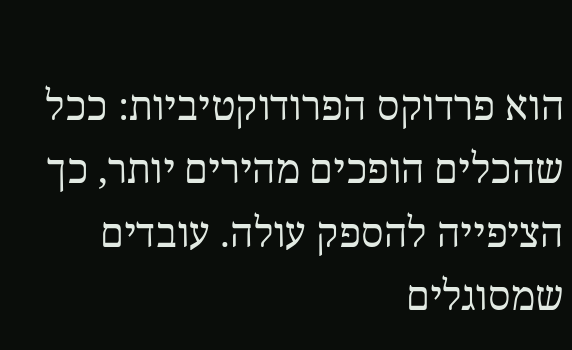הוא פרדוקס הפרודוקטיביות: ככל שהכלים הופכים מהירים יותר, כך הציפייה להספק עולה. עובדים שמסוגלים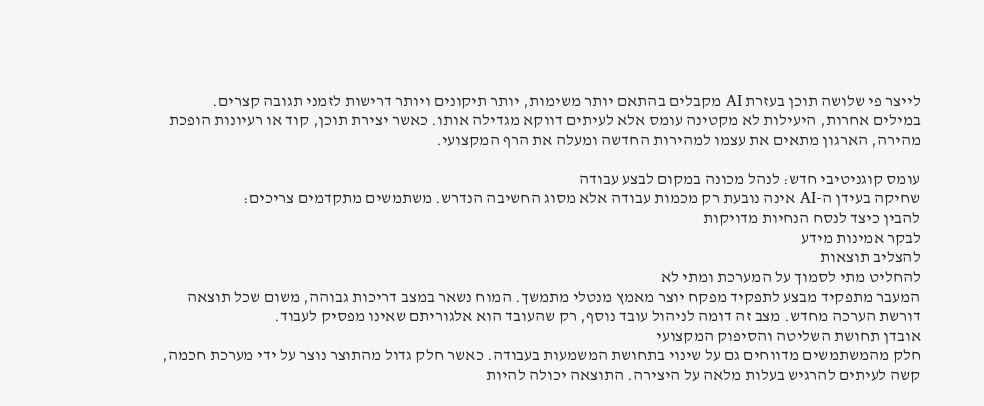לייצר פי שלושה תוכן בעזרת AI מקבלים בהתאם יותר משימות, יותר תיקונים ויותר דרישות לזמני תגובה קצרים.
במילים אחרות, היעילות לא מקטינה עומס אלא לעיתים דווקא מגדילה אותו. כאשר יצירת תוכן, קוד או רעיונות הופכת מהירה, הארגון מתאים את עצמו למהירות החדשה ומעלה את הרף המקצועי.

עומס קוגניטיבי חדש: לנהל מכונה במקום לבצע עבודה
שחיקה בעידן ה-AI אינה נובעת רק מכמות עבודה אלא מסוג החשיבה הנדרש. משתמשים מתקדמים צריכים:
להבין כיצד לנסח הנחיות מדויקות
לבקר אמינות מידע
להצליב תוצאות
להחליט מתי לסמוך על המערכת ומתי לא
המעבר מתפקיד מבצע לתפקיד מפקח יוצר מאמץ מנטלי מתמשך. המוח נשאר במצב דריכות גבוהה, משום שכל תוצאה דורשת הערכה מחדש. מצב זה דומה לניהול עובד נוסף, רק שהעובד הוא אלגוריתם שאינו מפסיק לעבוד.
אובדן תחושת השליטה והסיפוק המקצועי
חלק מהמשתמשים מדווחים גם על שינוי בתחושת המשמעות בעבודה. כאשר חלק גדול מהתוצר נוצר על ידי מערכת חכמה, קשה לעיתים להרגיש בעלות מלאה על היצירה. התוצאה יכולה להיות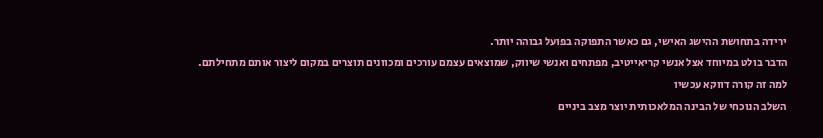ירידה בתחושת ההישג האישי, גם כאשר התפוקה בפועל גבוהה יותר.
הדבר בולט במיוחד אצל אנשי קריאייטיב, מפתחים ואנשי שיווק, שמוצאים עצמם עורכים ומכוונים תוצרים במקום ליצור אותם מתחילתם.
למה זה קורה דווקא עכשיו
השלב הנוכחי של הבינה המלאכותית יוצר מצב ביניים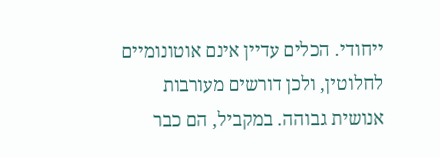ייחודי. הכלים עדיין אינם אוטונומיים לחלוטין, ולכן דורשים מעורבות אנושית גבוהה. במקביל, הם כבר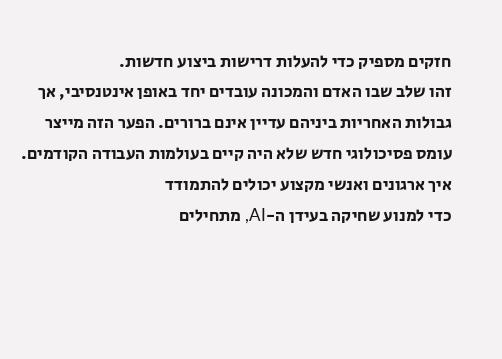חזקים מספיק כדי להעלות דרישות ביצוע חדשות.
זהו שלב שבו האדם והמכונה עובדים יחד באופן אינטנסיבי, אך גבולות האחריות ביניהם עדיין אינם ברורים. הפער הזה מייצר עומס פסיכולוגי חדש שלא היה קיים בעולמות העבודה הקודמים.
איך ארגונים ואנשי מקצוע יכולים להתמודד
כדי למנוע שחיקה בעידן ה-AI, מתחילים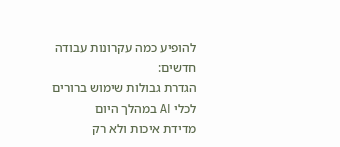להופיע כמה עקרונות עבודה חדשים:
הגדרת גבולות שימוש ברורים לכלי AI במהלך היום
מדידת איכות ולא רק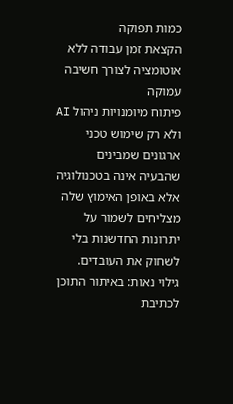כמות תפוקה
הקצאת זמן עבודה ללא אוטומציה לצורך חשיבה עמוקה
פיתוח מיומנויות ניהול AI ולא רק שימוש טכני
ארגונים שמבינים שהבעיה אינה בטכנולוגיה אלא באופן האימוץ שלה מצליחים לשמור על יתרונות החדשנות בלי לשחוק את העובדים.
גילוי נאות: באיתור התוכן לכתיבת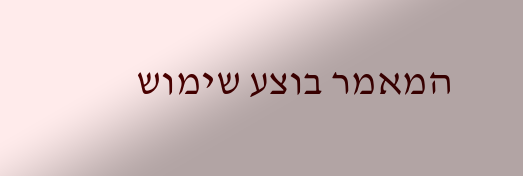המאמר בוצע שימוש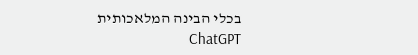בכלי הבינה המלאכותית ChatGPT